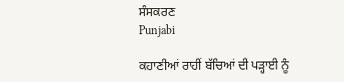ਸੰਸਕਰਣ
Punjabi

ਕਹਾਣੀਆਂ ਰਾਹੀਂ ਬੱਚਿਆਂ ਦੀ ਪੜ੍ਹਾਈ ਨੂੰ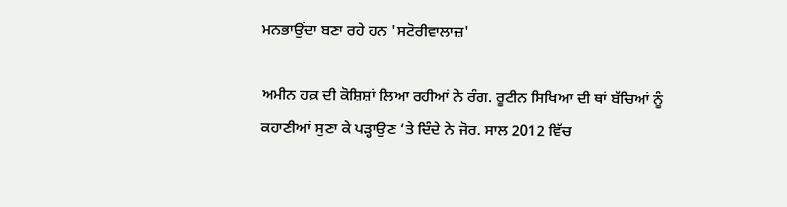ਮਨਭਾਉਂਦਾ ਬਣਾ ਰਹੇ ਹਨ 'ਸਟੋਰੀਵਾਲਾਜ਼'

ਅਮੀਨ ਹਕ਼ ਦੀ ਕੋਸ਼ਿਸ਼ਾਂ ਲਿਆ ਰਹੀਆਂ ਨੇ ਰੰਗ. ਰੂਟੀਨ ਸਿਖਿਆ ਦੀ ਥਾਂ ਬੱਚਿਆਂ ਨੂੰ ਕਹਾਣੀਆਂ ਸੁਣਾ ਕੇ ਪੜ੍ਹਾਉਣ ‘ਤੇ ਦਿੰਦੇ ਨੇ ਜੋਰ. ਸਾਲ 2012 ਵਿੱਚ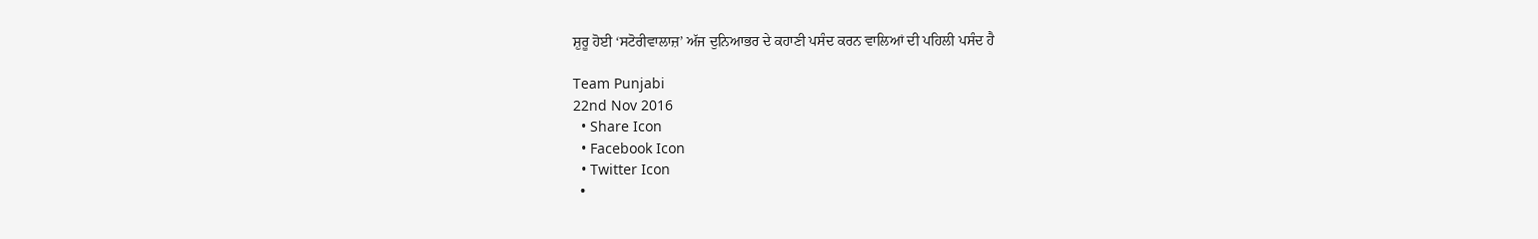ਸ਼ੁਰੂ ਹੋਈ ‘ਸਟੋਰੀਵਾਲਾਜ਼’ ਅੱਜ ਦੁਨਿਆਭਰ ਦੇ ਕਹਾਣੀ ਪਸੰਦ ਕਰਨ ਵਾਲਿਆਂ ਦੀ ਪਹਿਲੀ ਪਸੰਦ ਹੈ

Team Punjabi
22nd Nov 2016
  • Share Icon
  • Facebook Icon
  • Twitter Icon
  •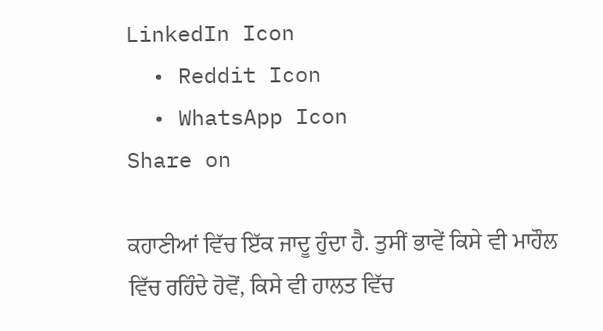LinkedIn Icon
  • Reddit Icon
  • WhatsApp Icon
Share on

ਕਹਾਣੀਆਂ ਵਿੱਚ ਇੱਕ ਜਾਦੂ ਹੁੰਦਾ ਹੈ. ਤੁਸੀਂ ਭਾਵੇਂ ਕਿਸੇ ਵੀ ਮਾਹੌਲ ਵਿੱਚ ਰਹਿੰਦੇ ਹੋਵੋਂ, ਕਿਸੇ ਵੀ ਹਾਲਤ ਵਿੱਚ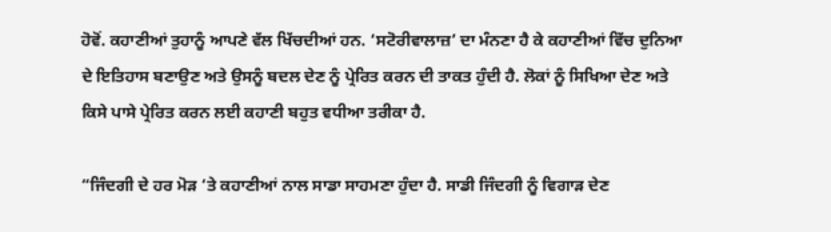ਹੋਵੋਂ. ਕਹਾਣੀਆਂ ਤੁਹਾਨੂੰ ਆਪਣੇ ਵੱਲ ਖਿੱਚਦੀਆਂ ਹਨ. ‘ਸਟੋਰੀਵਾਲਾਜ਼’ ਦਾ ਮੰਨਣਾ ਹੈ ਕੇ ਕਹਾਣੀਆਂ ਵਿੱਚ ਦੁਨਿਆ ਦੇ ਇਤਿਹਾਸ ਬਣਾਉਣ ਅਤੇ ਉਸਨੂੰ ਬਦਲ ਦੇਣ ਨੂੰ ਪ੍ਰੇਰਿਤ ਕਰਨ ਦੀ ਤਾਕਤ ਹੁੰਦੀ ਹੈ. ਲੋਕਾਂ ਨੂੰ ਸਿਖਿਆ ਦੇਣ ਅਤੇ ਕਿਸੇ ਪਾਸੇ ਪ੍ਰੇਰਿਤ ਕਰਨ ਲਈ ਕਹਾਣੀ ਬਹੁਤ ਵਧੀਆ ਤਰੀਕਾ ਹੈ.

“ਜਿੰਦਗੀ ਦੇ ਹਰ ਮੋੜ ‘ਤੇ ਕਹਾਣੀਆਂ ਨਾਲ ਸਾਡਾ ਸਾਹਮਣਾ ਹੁੰਦਾ ਹੈ. ਸਾਡੀ ਜਿੰਦਗੀ ਨੂੰ ਵਿਗਾੜ ਦੇਣ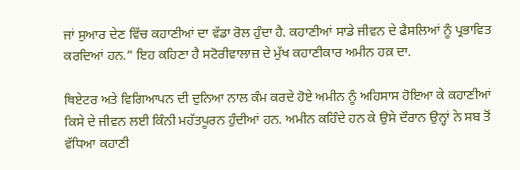ਜਾਂ ਸੁਆਰ ਦੇਣ ਵਿੱਚ ਕਹਾਣੀਆਂ ਦਾ ਵੱਡਾ ਰੋਲ ਹੁੰਦਾ ਹੈ. ਕਹਾਣੀਆਂ ਸਾਡੇ ਜੀਵਨ ਦੇ ਫੈਸਲਿਆਂ ਨੂੰ ਪ੍ਰਭਾਵਿਤ ਕਰਦਿਆਂ ਹਨ.” ਇਹ ਕਹਿਣਾ ਹੈ ਸਟੋਰੀਵਾਲਾਜ਼ ਦੇ ਮੁੱਖ ਕਹਾਣੀਕਾਰ ਅਮੀਨ ਹਕ਼ ਦਾ.

ਥਿਏਟਰ ਅਤੇ ਵਿਗਿਆਪਨ ਦੀ ਦੁਨਿਆ ਨਾਲ ਕੰਮ ਕਰਦੇ ਹੋਏ ਅਮੀਨ ਨੂੰ ਅਹਿਸਾਸ ਹੋਇਆ ਕੇ ਕਹਾਣੀਆਂ ਕਿਸੇ ਦੇ ਜੀਵਨ ਲਈ ਕਿੰਨੀ ਮਹੱਤਪੂਰਨ ਹੁੰਦੀਆਂ ਹਨ. ਅਮੀਨ ਕਹਿੰਦੇ ਹਨ ਕੇ ਉਸੇ ਦੌਰਾਨ ਉਨ੍ਹਾਂ ਨੇ ਸਬ ਤੋਂ ਵੱਧਿਆ ਕਹਾਣੀ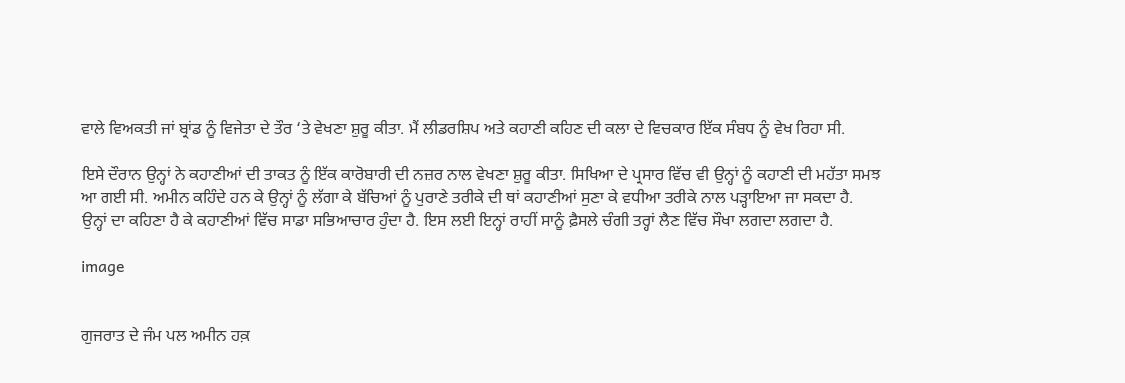ਵਾਲੇ ਵਿਅਕਤੀ ਜਾਂ ਬ੍ਰਾਂਡ ਨੂੰ ਵਿਜੇਤਾ ਦੇ ਤੌਰ ‘ਤੇ ਵੇਖਣਾ ਸ਼ੁਰੂ ਕੀਤਾ. ਮੈਂ ਲੀਡਰਸ਼ਿਪ ਅਤੇ ਕਹਾਣੀ ਕਹਿਣ ਦੀ ਕਲਾ ਦੇ ਵਿਚਕਾਰ ਇੱਕ ਸੰਬਧ ਨੂੰ ਵੇਖ ਰਿਹਾ ਸੀ.

ਇਸੇ ਦੌਰਾਨ ਉਨ੍ਹਾਂ ਨੇ ਕਹਾਣੀਆਂ ਦੀ ਤਾਕਤ ਨੂੰ ਇੱਕ ਕਾਰੋਬਾਰੀ ਦੀ ਨਜ਼ਰ ਨਾਲ ਵੇਖਣਾ ਸ਼ੁਰੂ ਕੀਤਾ. ਸਿਖਿਆ ਦੇ ਪ੍ਰਸਾਰ ਵਿੱਚ ਵੀ ਉਨ੍ਹਾਂ ਨੂੰ ਕਹਾਣੀ ਦੀ ਮਹੱਤਾ ਸਮਝ ਆ ਗਈ ਸੀ. ਅਮੀਨ ਕਹਿੰਦੇ ਹਨ ਕੇ ਉਨ੍ਹਾਂ ਨੂੰ ਲੱਗਾ ਕੇ ਬੱਚਿਆਂ ਨੂੰ ਪੁਰਾਣੇ ਤਰੀਕੇ ਦੀ ਥਾਂ ਕਹਾਣੀਆਂ ਸੁਣਾ ਕੇ ਵਧੀਆ ਤਰੀਕੇ ਨਾਲ ਪੜ੍ਹਾਇਆ ਜਾ ਸਕਦਾ ਹੈ. ਉਨ੍ਹਾਂ ਦਾ ਕਹਿਣਾ ਹੈ ਕੇ ਕਹਾਣੀਆਂ ਵਿੱਚ ਸਾਡਾ ਸਭਿਆਚਾਰ ਹੁੰਦਾ ਹੈ. ਇਸ ਲਈ ਇਨ੍ਹਾਂ ਰਾਹੀਂ ਸਾਨੂੰ ਫ਼ੈਸਲੇ ਚੰਗੀ ਤਰ੍ਹਾਂ ਲੈਣ ਵਿੱਚ ਸੌਖਾ ਲਗਦਾ ਲਗਦਾ ਹੈ.

image


ਗੁਜਰਾਤ ਦੇ ਜੰਮ ਪਲ ਅਮੀਨ ਹਕ਼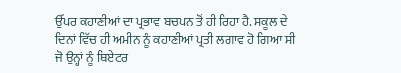ਉੱਪਰ ਕਹਾਣੀਆਂ ਦਾ ਪ੍ਰਭਾਵ ਬਚਪਨ ਤੋਂ ਹੀ ਰਿਹਾ ਹੈ. ਸਕੂਲ ਦੇ ਦਿਨਾਂ ਵਿੱਚ ਹੀ ਅਮੀਨ ਨੂੰ ਕਹਾਣੀਆਂ ਪ੍ਰਤੀ ਲਗਾਵ ਹੋ ਗਿਆ ਸੀ ਜੋ ਉਨ੍ਹਾਂ ਨੂੰ ਥਿਏਟਰ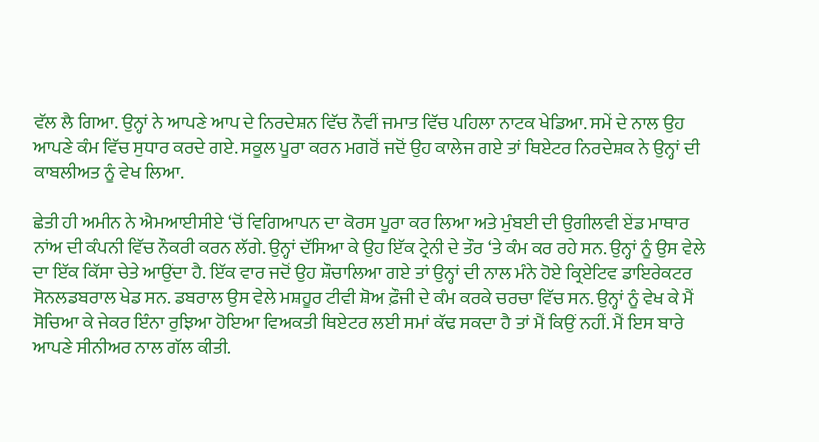ਵੱਲ ਲੈ ਗਿਆ. ਉਨ੍ਹਾਂ ਨੇ ਆਪਣੇ ਆਪ ਦੇ ਨਿਰਦੇਸ਼ਨ ਵਿੱਚ ਨੌਵੀਂ ਜਮਾਤ ਵਿੱਚ ਪਹਿਲਾ ਨਾਟਕ ਖੇਡਿਆ. ਸਮੇਂ ਦੇ ਨਾਲ ਉਹ ਆਪਣੇ ਕੰਮ ਵਿੱਚ ਸੁਧਾਰ ਕਰਦੇ ਗਏ. ਸਕੂਲ ਪੂਰਾ ਕਰਨ ਮਗਰੋਂ ਜਦੋਂ ਉਹ ਕਾਲੇਜ ਗਏ ਤਾਂ ਥਿਏਟਰ ਨਿਰਦੇਸ਼ਕ ਨੇ ਉਨ੍ਹਾਂ ਦੀ ਕਾਬਲੀਅਤ ਨੂੰ ਵੇਖ ਲਿਆ.

ਛੇਤੀ ਹੀ ਅਮੀਨ ਨੇ ਐਮਆਈਸੀਏ ‘ਚੋਂ ਵਿਗਿਆਪਨ ਦਾ ਕੋਰਸ ਪੂਰਾ ਕਰ ਲਿਆ ਅਤੇ ਮੁੰਬਈ ਦੀ ਉਗੀਲਵੀ ਏਂਡ ਮਾਥਾਰ ਨਾਂਅ ਦੀ ਕੰਪਨੀ ਵਿੱਚ ਨੌਕਰੀ ਕਰਨ ਲੱਗੇ. ਉਨ੍ਹਾਂ ਦੱਸਿਆ ਕੇ ਉਹ ਇੱਕ ਟ੍ਰੇਨੀ ਦੇ ਤੌਰ ‘ਤੇ ਕੰਮ ਕਰ ਰਹੇ ਸਨ. ਉਨ੍ਹਾਂ ਨੂੰ ਉਸ ਵੇਲੇ ਦਾ ਇੱਕ ਕਿੱਸਾ ਚੇਤੇ ਆਉਂਦਾ ਹੈ. ਇੱਕ ਵਾਰ ਜਦੋਂ ਉਹ ਸ਼ੌਚਾਲਿਆ ਗਏ ਤਾਂ ਉਨ੍ਹਾਂ ਦੀ ਨਾਲ ਮੰਨੇ ਹੋਏ ਕ੍ਰਿਏਟਿਵ ਡਾਇਰੇਕਟਰ ਸੋਨਲਡਬਰਾਲ ਖੇਡ ਸਨ. ਡਬਰਾਲ ਉਸ ਵੇਲੇ ਮਸ਼ਹੂਰ ਟੀਵੀ ਸ਼ੋਅ ਫ਼ੌਜੀ ਦੇ ਕੰਮ ਕਰਕੇ ਚਰਚਾ ਵਿੱਚ ਸਨ. ਉਨ੍ਹਾਂ ਨੂੰ ਵੇਖ ਕੇ ਮੈਂ ਸੋਚਿਆ ਕੇ ਜੇਕਰ ਇੰਨਾ ਰੁਝਿਆ ਹੋਇਆ ਵਿਅਕਤੀ ਥਿਏਟਰ ਲਈ ਸਮਾਂ ਕੱਢ ਸਕਦਾ ਹੈ ਤਾਂ ਮੈਂ ਕਿਉਂ ਨਹੀਂ. ਮੈਂ ਇਸ ਬਾਰੇ ਆਪਣੇ ਸੀਨੀਅਰ ਨਾਲ ਗੱਲ ਕੀਤੀ.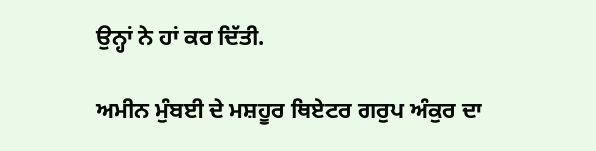ਉਨ੍ਹਾਂ ਨੇ ਹਾਂ ਕਰ ਦਿੱਤੀ.

ਅਮੀਨ ਮੁੰਬਈ ਦੇ ਮਸ਼ਹੂਰ ਥਿਏਟਰ ਗਰੁਪ ਅੰਕੁਰ ਦਾ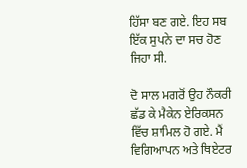ਹਿੱਸਾ ਬਣ ਗਏ. ਇਹ ਸਬ ਇੱਕ ਸੁਪਨੇ ਦਾ ਸਚ ਹੋਣ ਜਿਹਾ ਸੀ.

ਦੋ ਸਾਲ ਮਗਰੋਂ ਉਹ ਨੌਕਰੀ ਛੱਡ ਕੇ ਮੈਕੇਨ ਏਰਿਕਸਨ ਵਿੱਚ ਸ਼ਾਮਿਲ ਹੋ ਗਏ. ਮੈਂ ਵਿਗਿਆਪਨ ਅਤੇ ਥਿਏਟਰ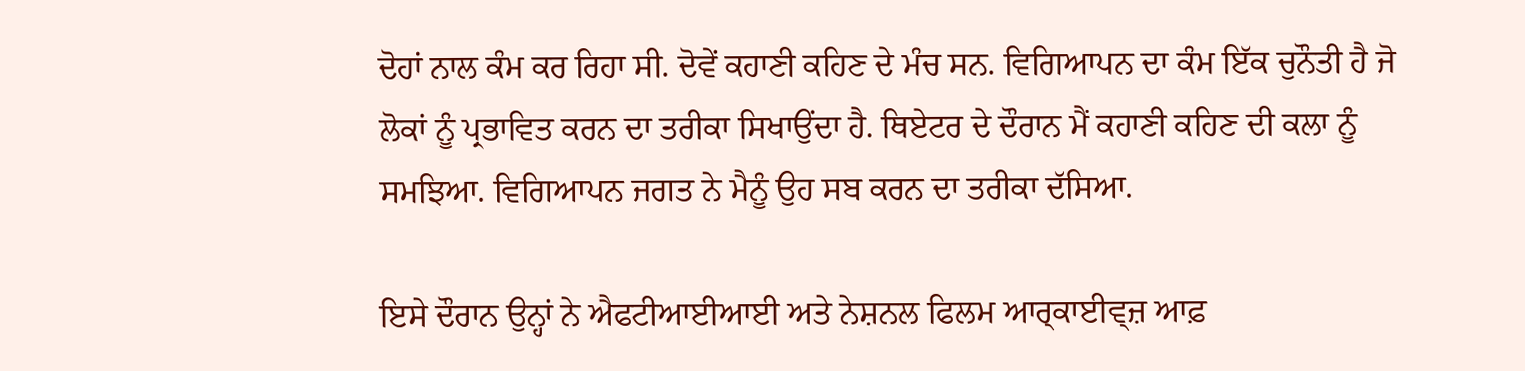ਦੋਹਾਂ ਨਾਲ ਕੰਮ ਕਰ ਰਿਹਾ ਸੀ. ਦੋਵੇਂ ਕਹਾਣੀ ਕਹਿਣ ਦੇ ਮੰਚ ਸਨ. ਵਿਗਿਆਪਨ ਦਾ ਕੰਮ ਇੱਕ ਚੁਨੌਤੀ ਹੈ ਜੋ ਲੋਕਾਂ ਨੂੰ ਪ੍ਰਭਾਵਿਤ ਕਰਨ ਦਾ ਤਰੀਕਾ ਸਿਖਾਉਂਦਾ ਹੈ. ਥਿਏਟਰ ਦੇ ਦੌਰਾਨ ਮੈਂ ਕਹਾਣੀ ਕਹਿਣ ਦੀ ਕਲਾ ਨੂੰ ਸਮਝਿਆ. ਵਿਗਿਆਪਨ ਜਗਤ ਨੇ ਮੈਨੂੰ ਉਹ ਸਬ ਕਰਨ ਦਾ ਤਰੀਕਾ ਦੱਸਿਆ.

ਇਸੇ ਦੌਰਾਨ ਉਨ੍ਹਾਂ ਨੇ ਐਫਟੀਆਈਆਈ ਅਤੇ ਨੇਸ਼ਨਲ ਫਿਲਮ ਆਰ੍ਕਾਈਵ੍ਜ਼ ਆਫ਼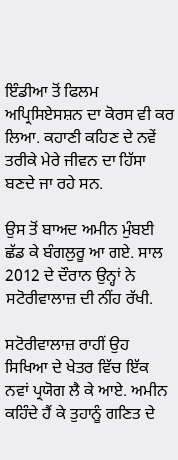ਇੰਡੀਆ ਤੋਂ ਫਿਲਮ ਅਪ੍ਰਿਸਿਏਸਸ਼ਨ ਦਾ ਕੋਰਸ ਵੀ ਕਰ ਲਿਆ. ਕਹਾਣੀ ਕਹਿਣ ਦੇ ਨਵੇਂ ਤਰੀਕੇ ਮੇਰੇ ਜੀਵਨ ਦਾ ਹਿੱਸਾ ਬਣਦੇ ਜਾ ਰਹੇ ਸਨ.

ਉਸ ਤੋਂ ਬਾਅਦ ਅਮੀਨ ਮੁੰਬਈ ਛੱਡ ਕੇ ਬੰਗਲੁਰੂ ਆ ਗਏ. ਸਾਲ 2012 ਦੇ ਦੌਰਾਨ ਉਨ੍ਹਾਂ ਨੇ ਸਟੋਰੀਵਾਲਾਜ਼ ਦੀ ਨੀਂਹ ਰੱਖੀ.

ਸਟੋਰੀਵਾਲਾਜ਼ ਰਾਹੀਂ ਉਹ ਸਿਖਿਆ ਦੇ ਖੇਤਰ ਵਿੱਚ ਇੱਕ ਨਵਾਂ ਪ੍ਰਯੋਗ ਲੈ ਕੇ ਆਏ. ਅਮੀਨ ਕਹਿੰਦੇ ਹੈਂ ਕੇ ਤੁਹਾਨੂੰ ਗਣਿਤ ਦੇ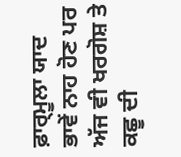ਫ਼ਾਰ੍ਮੂਲਾ ਯਾਦ ਭਾਵੇਂ ਨਾਹ ਹੋਣ ਪਰ ਅੱਜ ਵੀ ਖਰਗੋਸ਼ ਤੇ ਕਛੂ ਦੀ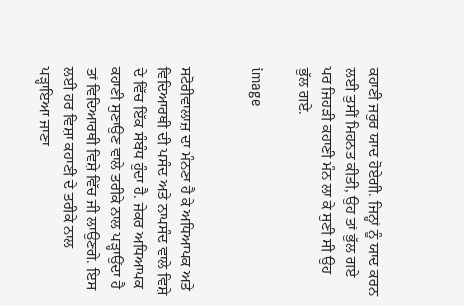ਕਹਾਣੀ ਜਰੁਰ ਯਾਦ ਹੋਏਗੀ. ਜਿਨ੍ਹਾਂ ਨੂੰ ਯਾਦ ਕਰਨ ਲਈ ਤੁਸੀਂ ਮਿਹਨਤ ਕੀਤੀ, ਉਹ ਤਾਂ ਭੁੱਲ ਗਏ ਪਰ ਜਿਹੜੀ ਕਹਾਣੀ ਮੰਨ ਲਾ ਕੇ ਸੁਣੀ ਸੀ ਉਹ ਭੁੱਲ ਗਏ.

image


ਸਟੋਰੀਵਾਲਾਜ਼ ਦਾ ਮੰਨਣਾ ਹੈ ਕੇ ਅਧਿਆਪਕ ਅਤੇ ਵਿਦਿਆਰਥੀ ਦੀ ਪਸੰਦ ਅਤੇ ਨਾਪਸੰਦ ਵਾਲੇ ਵਿਸ਼ੇ ਦੇ ਵਿੱਚ ਇੱਕ ਸੰਬੰਧ ਹੁੰਦਾ ਹੈ. ਜੇਕਰ ਅਧਿਆਪਕ ਕਹਾਣੀ ਸੁਣਾਉਣ ਵਾਲੇ ਤਰੀਕੇ ਨਾਲ ਪੜ੍ਹਾਉਂਦਾ ਹੈ ਤਾਂ ਵਿਦਿਆਰਥੀ ਵਿਸ਼ੇ ਵਿੱਚ ਜੀ ਲਾਉਣਗੇ. ਇਸ ਲਈ ਹਰ ਵਿਸ਼ਾ ਕਹਾਣੀ ਦੇ ਤਰੀਕੇ ਨਾਲ ਪੜ੍ਹਾਇਆ ਜਾਣਾ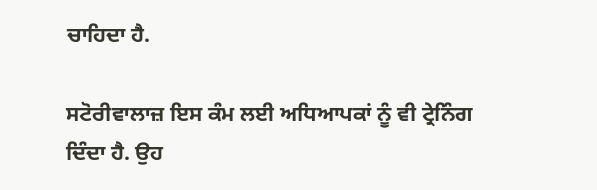ਚਾਹਿਦਾ ਹੈ.

ਸਟੋਰੀਵਾਲਾਜ਼ ਇਸ ਕੰਮ ਲਈ ਅਧਿਆਪਕਾਂ ਨੂੰ ਵੀ ਟ੍ਰੇਨਿੰਗ ਦਿੰਦਾ ਹੈ. ਉਹ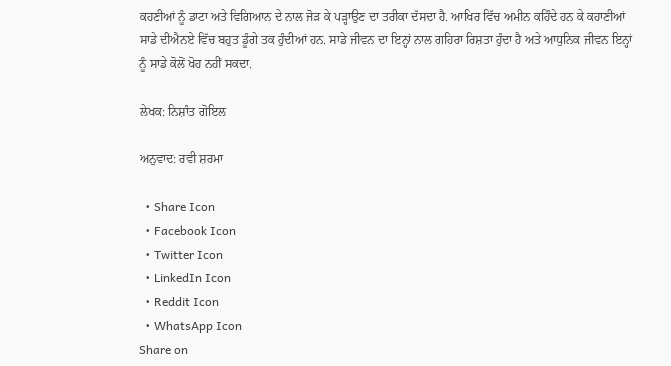ਕਹਣੀਆਂ ਨੂੰ ਡਾਟਾ ਅਤੇ ਵਿਗਿਆਨ ਦੇ ਨਾਲ ਜੋੜ ਕੇ ਪੜ੍ਹਾਉਣ ਦਾ ਤਰੀਕਾ ਦੱਸਦਾ ਹੈ. ਆਖਿਰ ਵਿੱਚ ਅਮੀਨ ਕਹਿੰਦੇ ਹਨ ਕੇ ਕਹਾਣੀਆਂ ਸਾਡੇ ਦੀਐਨਏ ਵਿੱਚ ਬਹੁਤ ਡੂੰਗੇ ਤਕ ਹੁੰਦੀਆਂ ਹਨ. ਸਾਡੇ ਜੀਵਨ ਦਾ ਇਨ੍ਹਾਂ ਨਾਲ ਗਹਿਰਾ ਰਿਸ਼ਤਾ ਹੁੰਦਾ ਹੈ ਅਤੇ ਆਧੁਨਿਕ ਜੀਵਨ ਇਨ੍ਹਾਂ ਨੂੰ ਸਾਡੇ ਕੋਲੋਂ ਖੋਹ ਨਹੀਂ ਸਕਦਾ.

ਲੇਖਕ: ਨਿਸ਼ਾੰਤ ਗੋਇਲ

ਅਨੁਵਾਦ: ਰਵੀ ਸ਼ਰਮਾ

  • Share Icon
  • Facebook Icon
  • Twitter Icon
  • LinkedIn Icon
  • Reddit Icon
  • WhatsApp Icon
Share on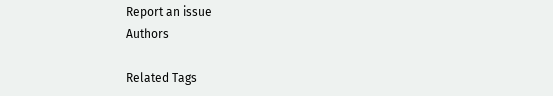Report an issue
Authors

Related Tags